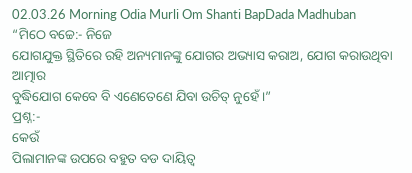02.03.26 Morning Odia Murli Om Shanti BapDada Madhuban
“ମିଠେ ବଚ୍ଚେ:- ନିଜେ
ଯୋଗଯୁକ୍ତ ସ୍ଥିତିରେ ରହି ଅନ୍ୟମାନଙ୍କୁ ଯୋଗର ଅଭ୍ୟାସ କରାଅ, ଯୋଗ କରାଉଥିବା ଆତ୍ମାର
ବୁଦ୍ଧିଯୋଗ କେବେ ବି ଏଣେତେଣେ ଯିବା ଉଚିତ୍ ନୁହେଁ ।”
ପ୍ରଶ୍ନ:-
କେଉଁ
ପିଲାମାନଙ୍କ ଉପରେ ବହୁତ ବଡ ଦାୟିତ୍ୱ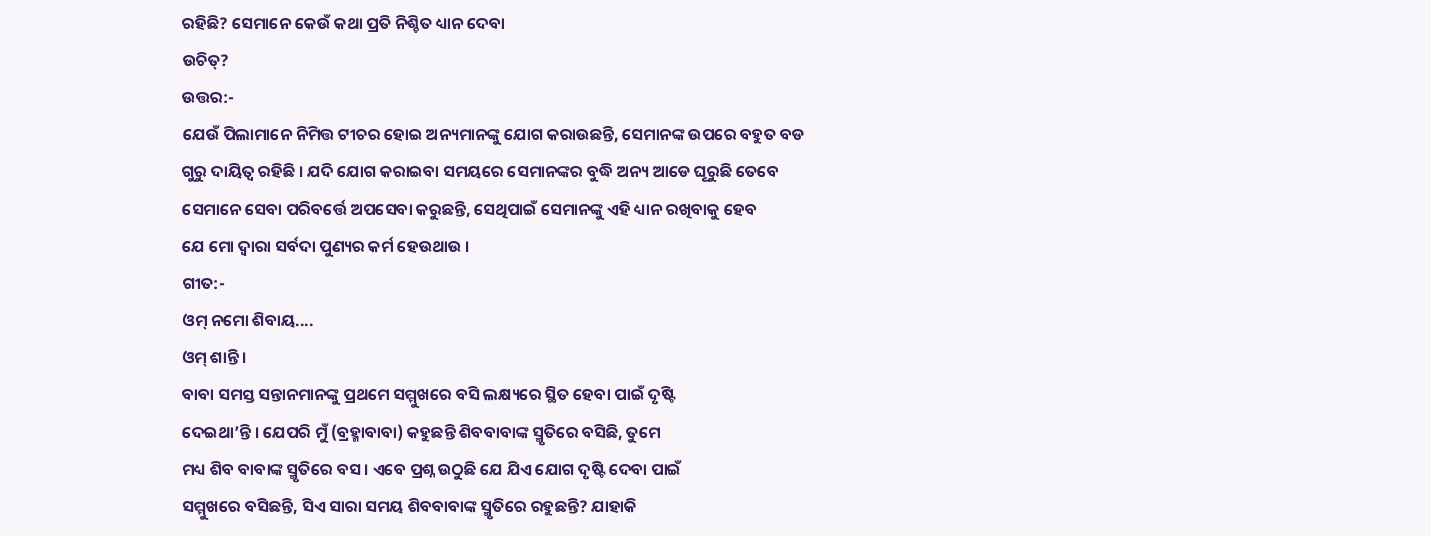ରହିଛି? ସେମାନେ କେଉଁ କଥା ପ୍ରତି ନିଶ୍ଚିତ ଧ୍ୟାନ ଦେବା
ଉଚିତ୍?
ଉତ୍ତର:-
ଯେଉଁ ପିଲାମାନେ ନିମିତ୍ତ ଟୀଚର ହୋଇ ଅନ୍ୟମାନଙ୍କୁ ଯୋଗ କରାଉଛନ୍ତି, ସେମାନଙ୍କ ଉପରେ ବହୁତ ବଡ
ଗୁରୁ ଦାୟିତ୍ୱ ରହିଛି । ଯଦି ଯୋଗ କରାଇବା ସମୟରେ ସେମାନଙ୍କର ବୁଦ୍ଧି ଅନ୍ୟ ଆଡେ ଘୂରୁଛି ତେବେ
ସେମାନେ ସେବା ପରିବର୍ତ୍ତେ ଅପସେବା କରୁଛନ୍ତି, ସେଥିପାଇଁ ସେମାନଙ୍କୁ ଏହି ଧ୍ୟାନ ରଖିବାକୁ ହେବ
ଯେ ମୋ ଦ୍ୱାରା ସର୍ବଦା ପୁଣ୍ୟର କର୍ମ ହେଉଥାଉ ।
ଗୀତ:-
ଓମ୍ ନମୋ ଶିବାୟ....
ଓମ୍ ଶାନ୍ତି ।
ବାବା ସମସ୍ତ ସନ୍ତାନମାନଙ୍କୁ ପ୍ରଥମେ ସମ୍ମୁଖରେ ବସି ଲକ୍ଷ୍ୟରେ ସ୍ଥିତ ହେବା ପାଇଁ ଦୃଷ୍ଟି
ଦେଇଥା’ନ୍ତି । ଯେପରି ମୁଁ (ବ୍ରହ୍ମାବାବା) କହୁଛନ୍ତି ଶିବବାବାଙ୍କ ସ୍ମୃତିରେ ବସିଛି, ତୁମେ
ମଧ୍ୟ ଶିବ ବାବାଙ୍କ ସ୍ମୃତିରେ ବସ । ଏବେ ପ୍ରଶ୍ନ ଉଠୁଛି ଯେ ଯିଏ ଯୋଗ ଦୃଷ୍ଟି ଦେବା ପାଇଁ
ସମ୍ମୁଖରେ ବସିଛନ୍ତି, ସିଏ ସାରା ସମୟ ଶିବବାବାଙ୍କ ସ୍ମୃତିରେ ରହୁଛନ୍ତି? ଯାହାକି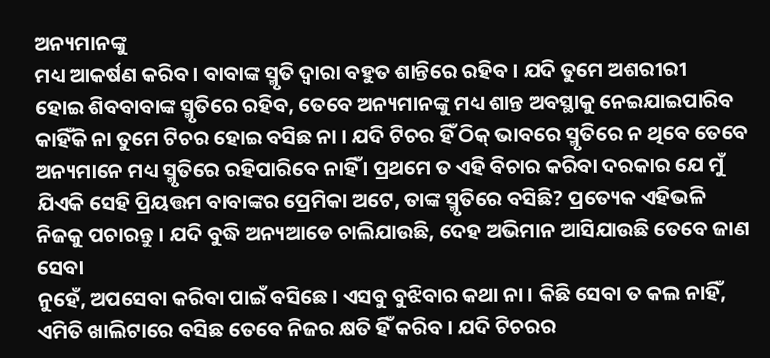ଅନ୍ୟମାନଙ୍କୁ
ମଧ୍ୟ ଆକର୍ଷଣ କରିବ । ବାବାଙ୍କ ସ୍ମୃତି ଦ୍ୱାରା ବହୁତ ଶାନ୍ତିରେ ରହିବ । ଯଦି ତୁମେ ଅଶରୀରୀ
ହୋଇ ଶିବବାବାଙ୍କ ସ୍ମୃତିରେ ରହିବ, ତେବେ ଅନ୍ୟମାନଙ୍କୁ ମଧ୍ୟ ଶାନ୍ତ ଅବସ୍ଥାକୁ ନେଇଯାଇପାରିବ
କାହିଁକି ନା ତୁମେ ଟିଚର ହୋଇ ବସିଛ ନା । ଯଦି ଟିଚର ହିଁ ଠିକ୍ ଭାବରେ ସ୍ମୃତିରେ ନ ଥିବେ ତେବେ
ଅନ୍ୟମାନେ ମଧ୍ୟ ସ୍ମୃତିରେ ରହିପାରିବେ ନାହିଁ । ପ୍ରଥମେ ତ ଏହି ବିଚାର କରିବା ଦରକାର ଯେ ମୁଁ
ଯିଏକି ସେହି ପ୍ରିୟତ୍ତମ ବାବାଙ୍କର ପ୍ରେମିକା ଅଟେ, ତାଙ୍କ ସ୍ମୃତିରେ ବସିଛି? ପ୍ରତ୍ୟେକ ଏହିଭଳି
ନିଜକୁ ପଚାରନ୍ତୁ । ଯଦି ବୁଦ୍ଧି ଅନ୍ୟଆଡେ ଚାଲିଯାଉଛି, ଦେହ ଅଭିମାନ ଆସିଯାଉଛି ତେବେ ଜାଣ ସେବା
ନୁହେଁ, ଅପସେବା କରିବା ପାଇଁ ବସିଛେ । ଏସବୁ ବୁଝିବାର କଥା ନା । କିଛି ସେବା ତ କଲ ନାହିଁ,
ଏମିତି ଖାଲିଟାରେ ବସିଛ ତେବେ ନିଜର କ୍ଷତି ହିଁ କରିବ । ଯଦି ଟିଚରର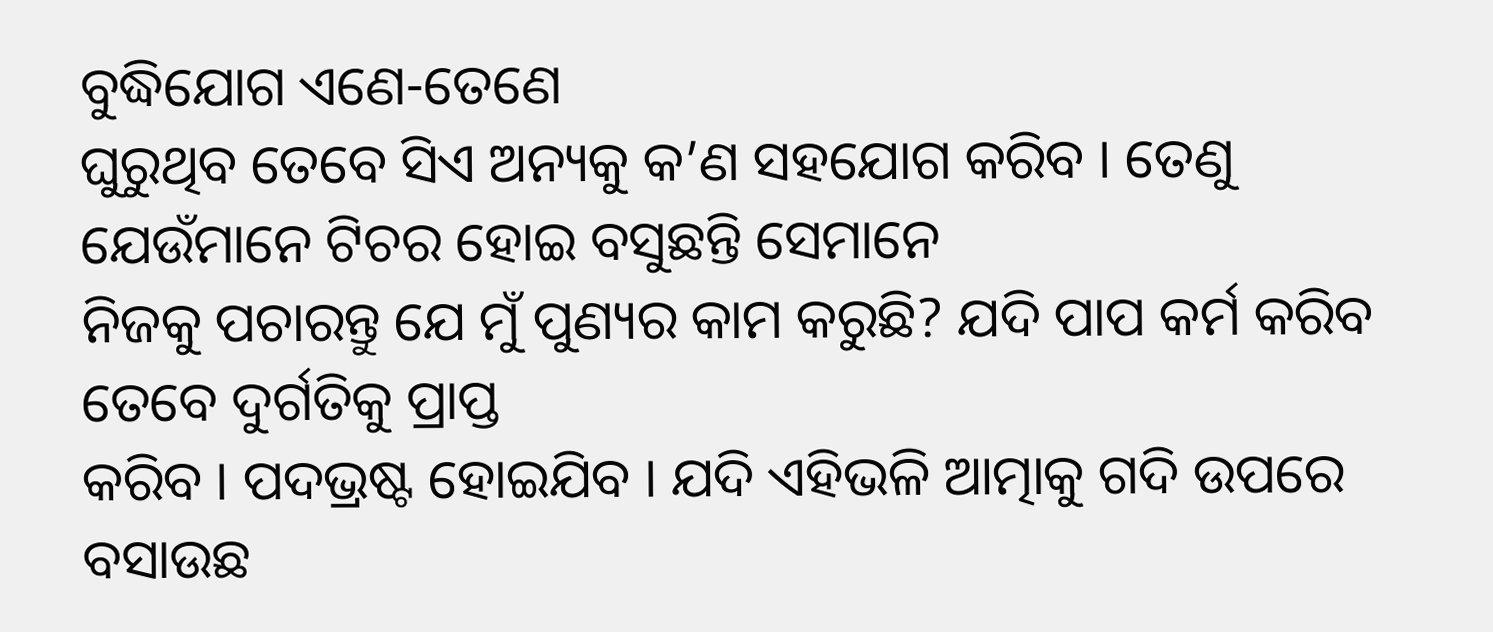ବୁଦ୍ଧିଯୋଗ ଏଣେ-ତେଣେ
ଘୁରୁଥିବ ତେବେ ସିଏ ଅନ୍ୟକୁ କ’ଣ ସହଯୋଗ କରିବ । ତେଣୁ ଯେଉଁମାନେ ଟିଚର ହୋଇ ବସୁଛନ୍ତି ସେମାନେ
ନିଜକୁ ପଚାରନ୍ତୁ ଯେ ମୁଁ ପୁଣ୍ୟର କାମ କରୁଛି? ଯଦି ପାପ କର୍ମ କରିବ ତେବେ ଦୁର୍ଗତିକୁ ପ୍ରାପ୍ତ
କରିବ । ପଦଭ୍ରଷ୍ଟ ହୋଇଯିବ । ଯଦି ଏହିଭଳି ଆତ୍ମାକୁ ଗଦି ଉପରେ ବସାଉଛ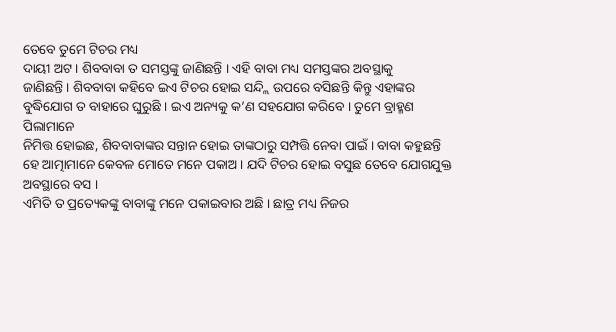ତେବେ ତୁମେ ଟିଚର ମଧ୍ୟ
ଦାୟୀ ଅଟ । ଶିବବାବା ତ ସମସ୍ତଙ୍କୁ ଜାଣିଛନ୍ତି । ଏହି ବାବା ମଧ୍ୟ ସମସ୍ତଙ୍କର ଅବସ୍ଥାକୁ
ଜାଣିଛନ୍ତି । ଶିବବାବା କହିବେ ଇଏ ଟିଚର ହୋଇ ସନ୍ଦ୍ଲି ଉପରେ ବସିଛନ୍ତି କିନ୍ତୁ ଏହାଙ୍କର
ବୁଦ୍ଧିଯୋଗ ତ ବାହାରେ ଘୁରୁଛି । ଇଏ ଅନ୍ୟକୁ କ’ଣ ସହଯୋଗ କରିବେ । ତୁମେ ବ୍ରାହ୍ମଣ ପିଲାମାନେ
ନିମିତ୍ତ ହୋଇଛ, ଶିବବାବାଙ୍କର ସନ୍ତାନ ହୋଇ ତାଙ୍କଠାରୁ ସମ୍ପତ୍ତି ନେବା ପାଇଁ । ବାବା କହୁଛନ୍ତି
ହେ ଆତ୍ମାମାନେ କେବଳ ମୋତେ ମନେ ପକାଅ । ଯଦି ଟିଚର ହୋଇ ବସୁଛ ତେବେ ଯୋଗଯୁକ୍ତ ଅବସ୍ଥାରେ ବସ ।
ଏମିତି ତ ପ୍ରତ୍ୟେକଙ୍କୁ ବାବାଙ୍କୁ ମନେ ପକାଇବାର ଅଛି । ଛାତ୍ର ମଧ୍ୟ ନିଜର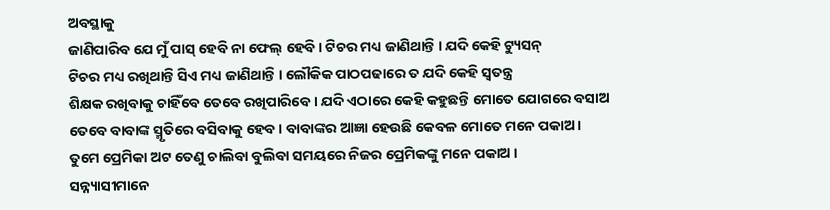ଅବସ୍ଥାକୁ
ଜାଣିପାରିବ ଯେ ମୁଁ ପାସ୍ ହେବି ନା ଫେଲ୍ ହେବି । ଟିଚର ମଧ୍ୟ ଜାଣିଥାନ୍ତି । ଯଦି କେହି ଟ୍ୟୁସନ୍
ଟିଚର ମଧ୍ୟ ରଖିଥାନ୍ତି ସିଏ ମଧ୍ୟ ଜାଣିଥାନ୍ତି । ଲୌକିକ ପାଠପଢାରେ ତ ଯଦି କେହି ସ୍ୱତନ୍ତ୍ର
ଶିକ୍ଷକ ରଖିବାକୁ ଚାହିଁବେ ତେବେ ରଖିପାରିବେ । ଯଦି ଏଠାରେ କେହି କହୁଛନ୍ତି ମୋତେ ଯୋଗରେ ବସାଅ
ତେବେ ବାବାଙ୍କ ସ୍ମୃତିରେ ବସିବାକୁ ହେବ । ବାବାଙ୍କର ଆଜ୍ଞା ହେଉଛି କେବଳ ମୋତେ ମନେ ପକାଅ ।
ତୁମେ ପ୍ରେମିକା ଅଟ ତେଣୁ ଚାଲିବା ବୁଲିବା ସମୟରେ ନିଜର ପ୍ରେମିକଙ୍କୁ ମନେ ପକାଅ ।
ସନ୍ନ୍ୟାସୀମାନେ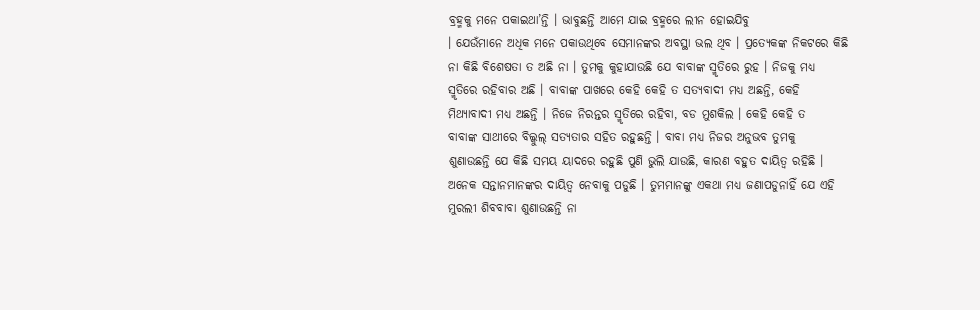ବ୍ରହ୍ମକୁ ମନେ ପକାଇଥା’ନ୍ତି । ଭାବୁଛନ୍ତି ଆମେ ଯାଇ ବ୍ରହ୍ମରେ ଲୀନ ହୋଇଯିବୁ
। ଯେଉଁମାନେ ଅଧିକ ମନେ ପକାଉଥିବେ ସେମାନଙ୍କର ଅବସ୍ଥା ଭଲ ଥିବ । ପ୍ରତ୍ୟେକଙ୍କ ନିକଟରେ କିଛି
ନା କିଛି ବିଶେଷତା ତ ଅଛି ନା । ତୁମକୁ କୁହାଯାଉଛି ଯେ ବାବାଙ୍କ ସ୍ମୃତିରେ ରୁହ । ନିଜକୁ ମଧ୍ୟ
ସ୍ମୃତିରେ ରହିବାର ଅଛି । ବାବାଙ୍କ ପାଖରେ କେହି କେହି ତ ସତ୍ୟବାଦୀ ମଧ୍ୟ ଅଛନ୍ତି, କେହି
ମିଥ୍ୟାବାଦୀ ମଧ୍ୟ ଅଛନ୍ତି । ନିଜେ ନିରନ୍ତର ସ୍ମୃତିରେ ରହିବା, ବଡ ମୁଶକିଲ । କେହି କେହି ତ
ବାବାଙ୍କ ସାଥୀରେ ବିଲ୍କୁଲ୍ ସତ୍ୟତାର ସହିତ ରହୁଛନ୍ତି । ବାବା ମଧ୍ୟ ନିଜର ଅନୁଭବ ତୁମକୁ
ଶୁଣାଉଛନ୍ତି ଯେ କିଛି ସମୟ ୟାଦରେ ରହୁଛି ପୁଣି ଭୁଲି ଯାଉଛି, କାରଣ ବହୁତ ଦାୟିତ୍ୱ ରହିଛି ।
ଅନେକ ସନ୍ତାନମାନଙ୍କର ଦାୟିତ୍ୱ ନେବାକୁ ପଡୁଛି । ତୁମମାନଙ୍କୁ ଏକଥା ମଧ୍ୟ ଜଣାପଡୁନାହିଁ ଯେ ଏହି
ମୁରଲୀ ଶିବବାବା ଶୁଣାଉଛନ୍ତି ନା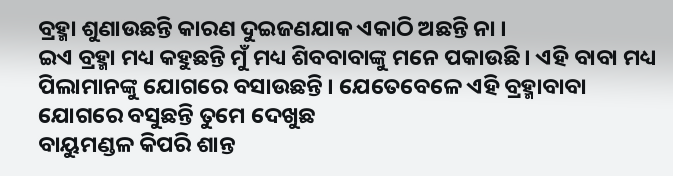ବ୍ରହ୍ମା ଶୁଣାଉଛନ୍ତି କାରଣ ଦୁଇଜଣଯାକ ଏକାଠି ଅଛନ୍ତି ନା ।
ଇଏ ବ୍ରହ୍ମା ମଧ୍ୟ କହୁଛନ୍ତି ମୁଁ ମଧ୍ୟ ଶିବବାବାଙ୍କୁ ମନେ ପକାଉଛି । ଏହି ବାବା ମଧ୍ୟ
ପିଲାମାନଙ୍କୁ ଯୋଗରେ ବସାଉଛନ୍ତି । ଯେତେବେଳେ ଏହି ବ୍ରହ୍ମାବାବା ଯୋଗରେ ବସୁଛନ୍ତି ତୁମେ ଦେଖୁଛ
ବାୟୁମଣ୍ଡଳ କିପରି ଶାନ୍ତ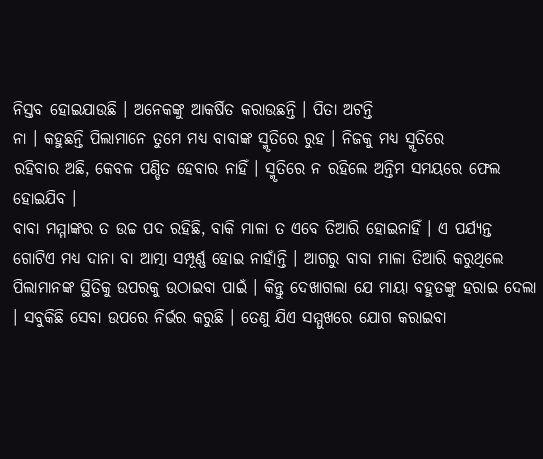ନିସ୍ତବ ହୋଇଯାଉଛି । ଅନେକଙ୍କୁ ଆକର୍ଷିତ କରାଉଛନ୍ତି । ପିତା ଅଟନ୍ତି
ନା । କହୁଛନ୍ତି ପିଲାମାନେ ତୁମେ ମଧ୍ୟ ବାବାଙ୍କ ସ୍ମୃତିରେ ରୁହ । ନିଜକୁ ମଧ୍ୟ ସ୍ମୃତିରେ
ରହିବାର ଅଛି, କେବଳ ପଣ୍ଡିତ ହେବାର ନାହିଁ । ସ୍ମୃତିରେ ନ ରହିଲେ ଅନ୍ତିମ ସମୟରେ ଫେଲ ହୋଇଯିବ ।
ବାବା ମମ୍ମାଙ୍କର ତ ଉଚ୍ଚ ପଦ ରହିଛି, ବାକି ମାଳା ତ ଏବେ ତିଆରି ହୋଇନାହିଁ । ଏ ପର୍ଯ୍ୟନ୍ତ
ଗୋଟିଏ ମଧ୍ୟ ଦାନା ବା ଆତ୍ମା ସମ୍ପୂର୍ଣ୍ଣ ହୋଇ ନାହାଁନ୍ତି । ଆଗରୁ ବାବା ମାଳା ତିଆରି କରୁଥିଲେ
ପିଲାମାନଙ୍କ ସ୍ଥିତିକୁ ଉପରକୁ ଉଠାଇବା ପାଇଁ । କିନ୍ତୁ ଦେଖାଗଲା ଯେ ମାୟା ବହୁତଙ୍କୁ ହରାଇ ଦେଲା
। ସବୁକିଛି ସେବା ଉପରେ ନିର୍ଭର କରୁଛି । ତେଣୁ ଯିଏ ସମ୍ମୁଖରେ ଯୋଗ କରାଇବା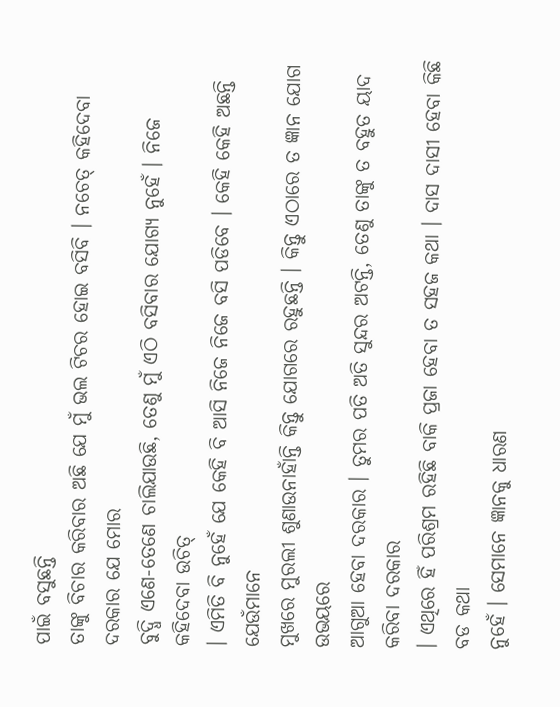ପାଇଁ ବସୁଛନ୍ତି
ତାଙ୍କୁ ବିଚାର କରିବାର ଅଛି ଯେ ମୁଁ ଭଲ ଟିଚର ହୋଇ ବସିବି । ନଚେତ୍ କହିଦେବା ଦରକାର ଯେ ମୋର
ବୁଦ୍ଧି ଏଣେ-ତେଣେ ଚାଲିଯାଉଛି, ତେଣୁ ମୁଁ ଏଠି ବସିବାର ଯୋଗ୍ୟ ନୁହେଁ । ନିଜେ କହିଦେବା ଉଚିତ୍
। ଏମିତି ବି ନୁହେଁ ଯେ କେହି ବି ଆସି ନିଜେ ନିଜେ ବସି ପଡିବେ । କେହି କେହି ଅଛନ୍ତି ଯେଉଁମାନେ
ମୁଖରେ ମୁରଲୀ ଶୁଣାଉନାହାଁନ୍ତି କିନ୍ତୁ ଯୋଗରେ ରହୁଛନ୍ତି । କିନ୍ତୁ ଏଠାରେ ତ ଜ୍ଞାନ ଯୋଗ ଉଭୟରେ
ଆଗୁଆ ହେବା ଦରକାର । ତୁମର ପତି ଅତି ସୁନ୍ଦର ଅଟନ୍ତି, ତେଣୁ ତାଙ୍କୁ ତ ବହୁତ ୟାଦ କରିବା ଦରକାର
। ଏଥିରେ ହିଁ ପରିଶ୍ରମ ରହିଛି ବାକି ପ୍ରଜା ହେବା ତ ସହଜ କଥା । ଦାସ ଦାସୀ ହେବା କିଛି ବଡ କଥା
ନୁହେଁ । ସେମାନେ ଜ୍ଞାନକୁ ଧାରଣ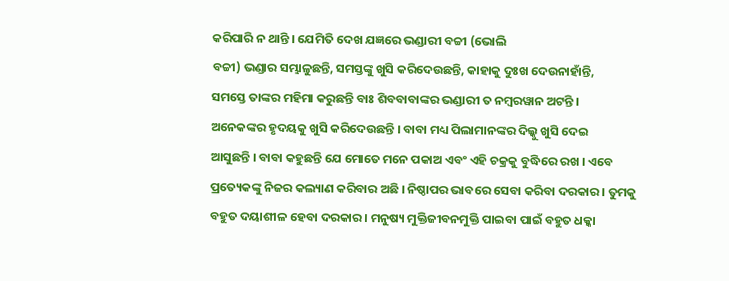କରିପାରି ନ ଥାନ୍ତି । ଯେମିତି ଦେଖ ଯଜ୍ଞରେ ଭଣ୍ଡାରୀ ବଚ୍ଚୀ (ଭୋଲି
ବଚ୍ଚୀ) ଭଣ୍ଡାର ସମ୍ଭାଳୁଛନ୍ତି, ସମସ୍ତଙ୍କୁ ଖୁସି କରିଦେଉଛନ୍ତି, କାହାକୁ ଦୁଃଖ ଦେଉନାହାଁନ୍ତି,
ସମସ୍ତେ ତାଙ୍କର ମହିମା କରୁଛନ୍ତି ବାଃ ଶିବବାବାଙ୍କର ଭଣ୍ଡାରୀ ତ ନମ୍ବରୱାନ ଅଟନ୍ତି ।
ଅନେକଙ୍କର ହୃଦୟକୁ ଖୁସି କରିଦେଉଛନ୍ତି । ବାବା ମଧ୍ୟ ପିଲାମାନଙ୍କର ଦିଲ୍କୁ ଖୁସି ଦେଇ
ଆସୁଛନ୍ତି । ବାବା କହୁଛନ୍ତି ଯେ ମୋତେ ମନେ ପକାଅ ଏବଂ ଏହି ଚକ୍ରକୁ ବୁଦ୍ଧିରେ ରଖ । ଏବେ
ପ୍ରତ୍ୟେକଙ୍କୁ ନିଜର କଲ୍ୟାଣ କରିବାର ଅଛି । ନିଷ୍ଠାପର ଭାବରେ ସେବା କରିବା ଦରକାର । ତୁମକୁ
ବହୁତ ଦୟାଶୀଳ ହେବା ଦରକାର । ମନୁଷ୍ୟ ମୁକ୍ତିଜୀବନମୁକ୍ତି ପାଇବା ପାଇଁ ବହୁତ ଧକ୍କା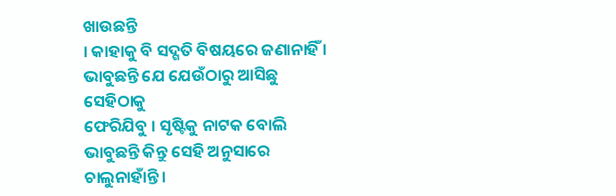ଖାଉଛନ୍ତି
। କାହାକୁ ବି ସଦ୍ଗତି ବିଷୟରେ ଜଣାନାହିଁ । ଭାବୁଛନ୍ତି ଯେ ଯେଉଁଠାରୁ ଆସିଛୁ ସେହିଠାକୁ
ଫେରିଯିବୁ । ସୃଷ୍ଟିକୁ ନାଟକ ବୋଲି ଭାବୁଛନ୍ତି କିନ୍ତୁ ସେହି ଅନୁସାରେ ଚାଲୁନାହାଁନ୍ତି ।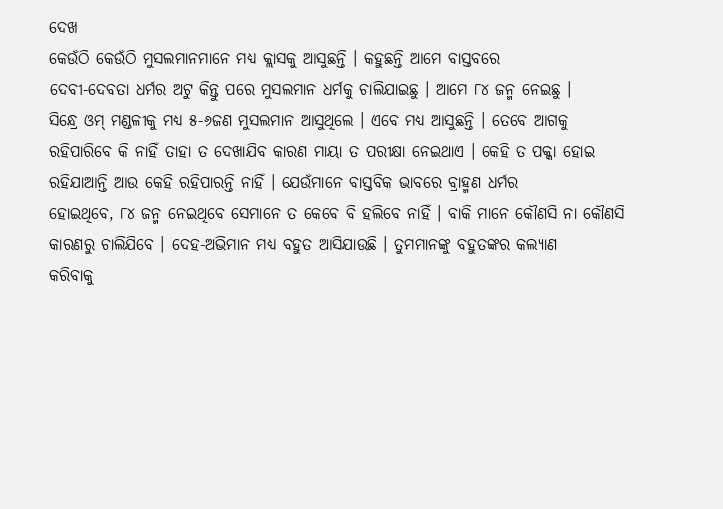ଦେଖ
କେଉଁଠି କେଉଁଠି ମୁସଲମାନମାନେ ମଧ୍ୟ କ୍ଲାସକୁ ଆସୁଛନ୍ତି । କହୁଛନ୍ତି ଆମେ ବାସ୍ତବରେ
ଦେବୀ-ଦେବତା ଧର୍ମର ଅଟୁ କିନ୍ତୁ ପରେ ମୁସଲମାନ ଧର୍ମକୁ ଚାଲିଯାଇଛୁ । ଆମେ ୮୪ ଜନ୍ମ ନେଇଛୁ ।
ସିନ୍ଧ୍ରେ ଓମ୍ ମଣ୍ଡଳୀକୁ ମଧ୍ୟ ୫-୬ଜଣ ମୁସଲମାନ ଆସୁଥିଲେ । ଏବେ ମଧ୍ୟ ଆସୁଛନ୍ତି । ତେବେ ଆଗକୁ
ରହିପାରିବେ କି ନାହିଁ ତାହା ତ ଦେଖାଯିବ କାରଣ ମାୟା ତ ପରୀକ୍ଷା ନେଇଥାଏ । କେହି ତ ପକ୍କା ହୋଇ
ରହିଯାଆନ୍ତି ଆଉ କେହି ରହିପାରନ୍ତି ନାହିଁ । ଯେଉଁମାନେ ବାସ୍ତବିକ ଭାବରେ ବ୍ରାହ୍ମଣ ଧର୍ମର
ହୋଇଥିବେ, ୮୪ ଜନ୍ମ ନେଇଥିବେ ସେମାନେ ତ କେବେ ବି ହଲିବେ ନାହିଁ । ବାକି ମାନେ କୌଣସି ନା କୌଣସି
କାରଣରୁ ଚାଲିଯିବେ । ଦେହ-ଅଭିମାନ ମଧ୍ୟ ବହୁତ ଆସିଯାଉଛି । ତୁମମାନଙ୍କୁ ବହୁତଙ୍କର କଲ୍ୟାଣ
କରିବାକୁ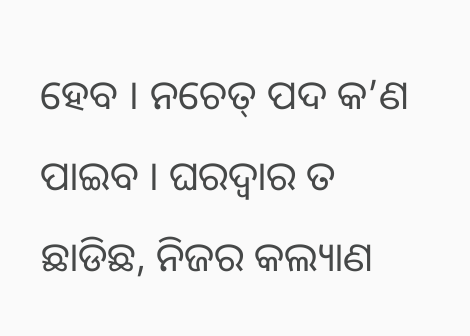ହେବ । ନଚେତ୍ ପଦ କ’ଣ ପାଇବ । ଘରଦ୍ୱାର ତ ଛାଡିଛ, ନିଜର କଲ୍ୟାଣ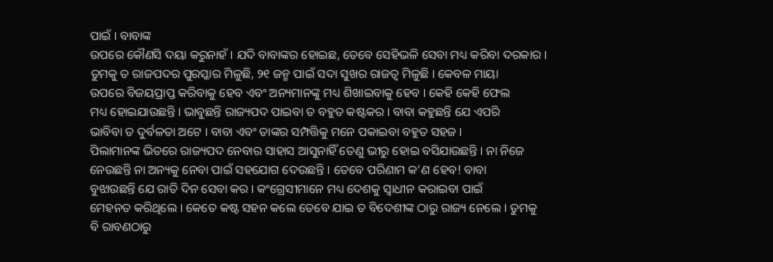ପାଇଁ । ବାବାଙ୍କ
ଉପରେ କୌଣସି ଦୟା କରୁନାହଁ । ଯଦି ବାବାଙ୍କର ହୋଇଛ, ତେବେ ସେହିଭଳି ସେବା ମଧ୍ୟ କରିବା ଦରକାର ।
ତୁମକୁ ତ ରାଜପଦର ପୁରସ୍କାର ମିଳୁଛି, ୨୧ ଜନ୍ମ ପାଇଁ ସଦା ସୁଖର ରାଜତ୍ୱ ମିଳୁଛି । କେବଳ ମାୟା
ଉପରେ ବିଜୟପ୍ରାପ୍ତ କରିବାକୁ ହେବ ଏବଂ ଅନ୍ୟମାନଙ୍କୁ ମଧ୍ୟ ଶିଖାଇବାକୁ ହେବ । କେହି କେହି ଫେଲ
ମଧ୍ୟ ହୋଇଯାଉଛନ୍ତି । ଭାବୁଛନ୍ତି ରାଜ୍ୟପଦ ପାଇବା ତ ବହୁତ କଷ୍ଟକର । ବାବା କହୁଛନ୍ତି ଯେ ଏପରି
ଭାବିବା ତ ଦୁର୍ବଳତା ଅଟେ । ବାବା ଏବଂ ତାଙ୍କର ସମ୍ପତ୍ତିକୁ ମନେ ପକାଇବା ବହୁତ ସହଜ ।
ପିଲାମାନଙ୍କ ଭିତରେ ରାଜ୍ୟପଦ ନେବାର ସାହାସ ଆସୁନାହିଁ ତେଣୁ ଭୀରୁ ହୋଇ ବସିଯାଉଛନ୍ତି । ନା ନିଜେ
ନେଉଛନ୍ତି ନା ଅନ୍ୟକୁ ନେବା ପାଇଁ ସହଯୋଗ ଦେଉଛନ୍ତି । ତେବେ ପରିଣାମ କ’ଣ ହେବ! ବାବା
ବୁଝାଉଛନ୍ତି ଯେ ରାତି ଦିନ ସେବା କର । କଂଗ୍ରେସୀମାନେ ମଧ୍ୟ ଦେଶକୁ ସ୍ୱାଧୀନ କରାଇବା ପାଇଁ
ମେହନତ କରିଥିଲେ । କେତେ କଷ୍ଟ ସହନ କଲେ ତେବେ ଯାଇ ତ ବିଦେଶୀଙ୍କ ଠାରୁ ରାଜ୍ୟ ନେଲେ । ତୁମକୁ
ବି ରାବଣଠାରୁ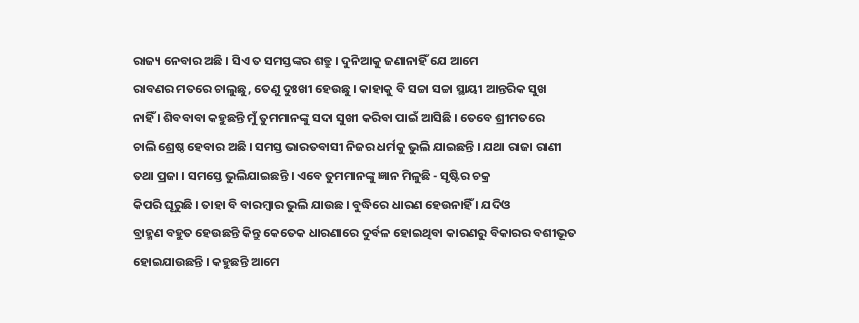ରାଜ୍ୟ ନେବାର ଅଛି । ସିଏ ତ ସମସ୍ତଙ୍କର ଶତ୍ରୁ । ଦୁନିଆକୁ ଜଣାନାହିଁ ଯେ ଆମେ
ରାବଣର ମତରେ ଚାଲୁଛୁ, ତେଣୁ ଦୁଃଖୀ ହେଉଛୁ । କାହାକୁ ବି ସଚ୍ଚା ସଚ୍ଚା ସ୍ଥାୟୀ ଆନ୍ତରିକ ସୁଖ
ନାହିଁ । ଶିବବାବା କହୁଛନ୍ତି ମୁଁ ତୁମମାନଙ୍କୁ ସଦା ସୁଖୀ କରିବା ପାଇଁ ଆସିଛି । ତେବେ ଶ୍ରୀମତରେ
ଚାଲି ଶ୍ରେଷ୍ଠ ହେବାର ଅଛି । ସମସ୍ତ ଭାରତବାସୀ ନିଜର ଧର୍ମକୁ ଭୁଲି ଯାଇଛନ୍ତି । ଯଥା ରାଜା ରାଣୀ
ତଥା ପ୍ରଜା । ସମସ୍ତେ ଭୁଲିଯାଇଛନ୍ତି । ଏବେ ତୁମମାନଙ୍କୁ ଜ୍ଞାନ ମିଳୁଛି - ସୃଷ୍ଟିର ଚକ୍ର
କିପରି ଘୂରୁଛି । ତାହା ବି ବାରମ୍ବାର ଭୁଲି ଯାଉଛ । ବୁଦ୍ଧିରେ ଧାରଣ ହେଉନାହିଁ । ଯଦିଓ
ବ୍ରାହ୍ମଣ ବହୁତ ହେଉଛନ୍ତି କିନ୍ତୁ କେତେକ ଧାରଣାରେ ଦୁର୍ବଳ ହୋଇଥିବା କାରଣରୁ ବିକାରର ବଶୀଭୂତ
ହୋଇଯାଉଛନ୍ତି । କହୁଛନ୍ତି ଆମେ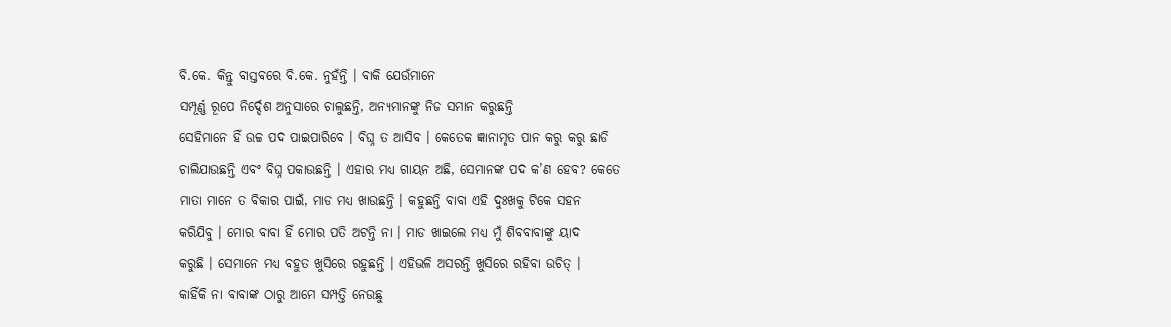ବି.କେ. କିନ୍ତୁ ବାସ୍ତବରେ ବି.କେ. ନୁହଁନ୍ତି । ବାକି ଯେଉଁମାନେ
ସମ୍ପୂର୍ଣ୍ଣ ରୂପେ ନିର୍ଦ୍ଦେଶ ଅନୁସାରେ ଚାଲୁଛନ୍ତି, ଅନ୍ୟମାନଙ୍କୁ ନିଜ ସମାନ କରୁଛନ୍ତି
ସେହିମାନେ ହିଁ ଉଚ୍ଚ ପଦ ପାଇପାରିବେ । ବିଘ୍ନ ତ ଆସିବ । କେତେକ ଜ୍ଞାନାମୃତ ପାନ କରୁ କରୁ ଛାଡି
ଚାଲିଯାଉଛନ୍ତି ଏବଂ ବିଘ୍ନ ପକାଉଛନ୍ତି । ଏହାର ମଧ୍ୟ ଗାୟନ ଅଛି, ସେମାନଙ୍କ ପଦ କ’ଣ ହେବ? କେତେ
ମାତା ମାନେ ତ ବିକାର ପାଇଁ, ମାଡ ମଧ୍ୟ ଖାଉଛନ୍ତି । କହୁଛନ୍ତି ବାବା ଏହି ଦୁଃଖକୁ ଟିକେ ସହନ
କରିଯିବୁ । ମୋର ବାବା ହିଁ ମୋର ପତି ଅଟନ୍ତି ନା । ମାଡ ଖାଇଲେ ମଧ୍ୟ ମୁଁ ଶିବବାବାଙ୍କୁ ୟାଦ
କରୁଛି । ସେମାନେ ମଧ୍ୟ ବହୁତ ଖୁସିରେ ରହୁଛନ୍ତି । ଏହିଭଳି ଅସରନ୍ତି ଖୁସିରେ ରହିବା ଉଚିତ୍ ।
କାହିଁକି ନା ବାବାଙ୍କ ଠାରୁ ଆମେ ସମ୍ପତ୍ତି ନେଉଛୁ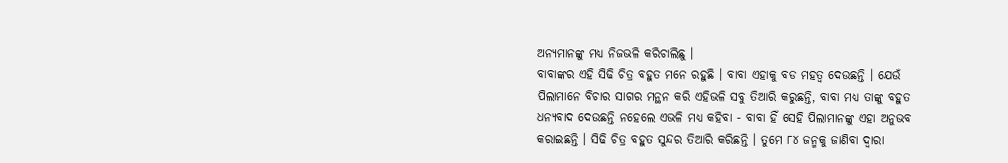ଅନ୍ୟମାନଙ୍କୁ ମଧ୍ୟ ନିଜଭଳି କରିଚାଲିଛୁ ।
ବାବାଙ୍କର ଏହି ସିଢି ଚିତ୍ର ବହୁତ ମନେ ରହୁଛି । ବାବା ଏହାକୁ ବଡ ମହତ୍ୱ ଦେଉଛନ୍ତି । ଯେଉଁ
ପିଲାମାନେ ବିଚାର ସାଗର ମନ୍ଥନ କରି ଏହିଭଳି ସବୁ ତିଆରି କରୁଛନ୍ତି, ବାବା ମଧ୍ୟ ତାଙ୍କୁ ବହୁତ
ଧନ୍ୟବାଦ ଦେଉଛନ୍ତି ନହେଲେ ଏଭଳି ମଧ୍ୟ କହିବା - ବାବା ହିଁ ସେହି ପିଲାମାନଙ୍କୁ ଏହା ଅନୁଭବ
କରାଇଛନ୍ତି । ସିଢି ଚିତ୍ର ବହୁତ ସୁନ୍ଦର ତିଆରି କରିଛନ୍ତି । ତୁମେ ୮୪ ଜନ୍ମକୁ ଜାଣିବା ଦ୍ୱାରା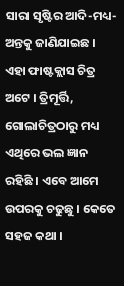ସାରା ସୃଷ୍ଟିର ଆଦି-ମଧ୍ୟ-ଅନ୍ତକୁ ଜାଣିଯାଇଛ । ଏହା ଫାଷ୍ଟକ୍ଲାସ ଚିତ୍ର ଅଟେ । ତ୍ରିମୂର୍ତ୍ତି,
ଗୋଲାଚିତ୍ରଠାରୁ ମଧ୍ୟ ଏଥିରେ ଭଲ ଜ୍ଞାନ ରହିଛି । ଏବେ ଆମେ ଉପରକୁ ଚଢୁଛୁ । କେତେ ସହଜ କଥା ।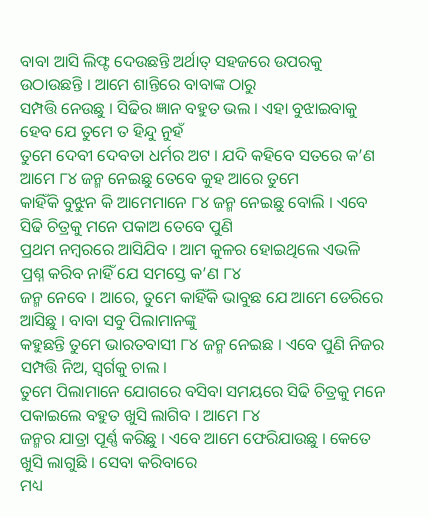ବାବା ଆସି ଲିଫ୍ଟ ଦେଉଛନ୍ତି ଅର୍ଥାତ୍ ସହଜରେ ଉପରକୁ ଉଠାଉଛନ୍ତି । ଆମେ ଶାନ୍ତିରେ ବାବାଙ୍କ ଠାରୁ
ସମ୍ପତ୍ତି ନେଉଛୁ । ସିଢିର ଜ୍ଞାନ ବହୁତ ଭଲ । ଏହା ବୁଝାଇବାକୁ ହେବ ଯେ ତୁମେ ତ ହିନ୍ଦୁ ନୁହଁ
ତୁମେ ଦେବୀ ଦେବତା ଧର୍ମର ଅଟ । ଯଦି କହିବେ ସତରେ କ’ଣ ଆମେ ୮୪ ଜନ୍ମ ନେଇଛୁ ତେବେ କୁହ ଆରେ ତୁମେ
କାହିଁକି ବୁଝୁନ କି ଆମେମାନେ ୮୪ ଜନ୍ମ ନେଇଛୁ ବୋଲି । ଏବେ ସିଢି ଚିତ୍ରକୁ ମନେ ପକାଅ ତେବେ ପୁଣି
ପ୍ରଥମ ନମ୍ବରରେ ଆସିଯିବ । ଆମ କୁଳର ହୋଇଥିଲେ ଏଭଳି ପ୍ରଶ୍ନ କରିବ ନାହିଁ ଯେ ସମସ୍ତେ କ’ଣ ୮୪
ଜନ୍ମ ନେବେ । ଆରେ, ତୁମେ କାହିଁକି ଭାବୁଛ ଯେ ଆମେ ଡେରିରେ ଆସିଛୁ । ବାବା ସବୁ ପିଲାମାନଙ୍କୁ
କହୁଛନ୍ତି ତୁମେ ଭାରତବାସୀ ୮୪ ଜନ୍ମ ନେଇଛ । ଏବେ ପୁଣି ନିଜର ସମ୍ପତ୍ତି ନିଅ, ସ୍ୱର୍ଗକୁ ଚାଲ ।
ତୁମେ ପିଲାମାନେ ଯୋଗରେ ବସିବା ସମୟରେ ସିଢି ଚିତ୍ରକୁ ମନେ ପକାଇଲେ ବହୁତ ଖୁସି ଲାଗିବ । ଆମେ ୮୪
ଜନ୍ମର ଯାତ୍ରା ପୂର୍ଣ୍ଣ କରିଛୁ । ଏବେ ଆମେ ଫେରିଯାଉଛୁ । କେତେ ଖୁସି ଲାଗୁଛି । ସେବା କରିବାରେ
ମଧ୍ୟ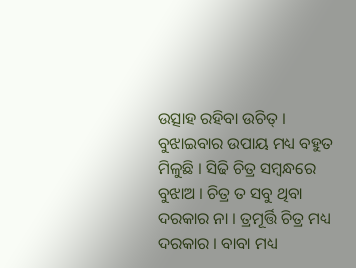ଉତ୍ସାହ ରହିବା ଉଚିତ୍ । ବୁଝାଇବାର ଉପାୟ ମଧ୍ୟ ବହୁତ ମିଳୁଛି । ସିଢି ଚିତ୍ର ସମ୍ବନ୍ଧରେ
ବୁଝାଅ । ଚିତ୍ର ତ ସବୁ ଥିବା ଦରକାର ନା । ତ୍ରମୂର୍ତ୍ତି ଚିତ୍ର ମଧ୍ୟ ଦରକାର । ବାବା ମଧ୍ୟ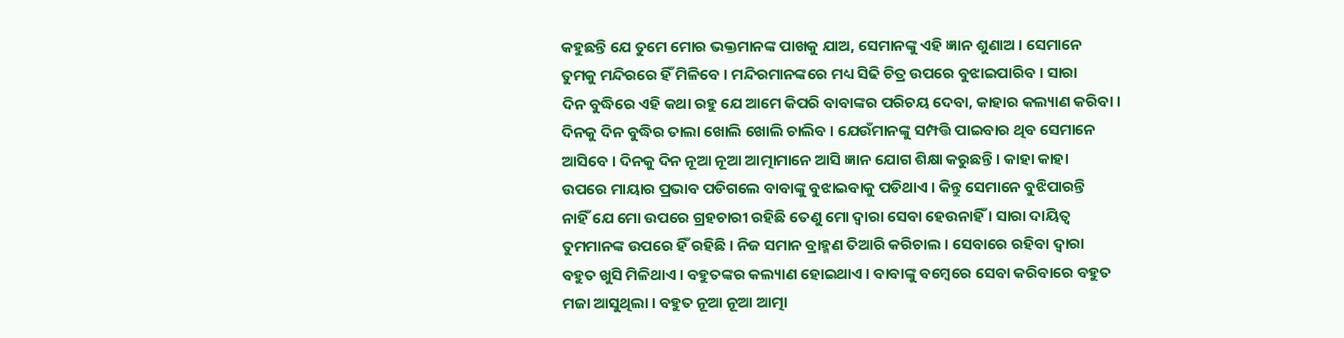କହୁଛନ୍ତି ଯେ ତୁମେ ମୋର ଭକ୍ତମାନଙ୍କ ପାଖକୁ ଯାଅ, ସେମାନଙ୍କୁ ଏହି ଜ୍ଞାନ ଶୁଣାଅ । ସେମାନେ
ତୁମକୁ ମନ୍ଦିରରେ ହିଁ ମିଳିବେ । ମନ୍ଦିରମାନଙ୍କରେ ମଧ୍ୟ ସିଢି ଚିତ୍ର ଉପରେ ବୁଝାଇପାରିବ । ସାରା
ଦିନ ବୁଦ୍ଧିରେ ଏହି କଥା ରହୁ ଯେ ଆମେ କିପରି ବାବାଙ୍କର ପରିଚୟ ଦେବା, କାହାର କଲ୍ୟାଣ କରିବା ।
ଦିନକୁ ଦିନ ବୁଦ୍ଧିର ତାଲା ଖୋଲି ଖୋଲି ଚାଲିବ । ଯେଉଁମାନଙ୍କୁ ସମ୍ପତ୍ତି ପାଇବାର ଥିବ ସେମାନେ
ଆସିବେ । ଦିନକୁ ଦିନ ନୂଆ ନୂଆ ଆତ୍ମାମାନେ ଆସି ଜ୍ଞାନ ଯୋଗ ଶିକ୍ଷା କରୁଛନ୍ତି । କାହା କାହା
ଉପରେ ମାୟାର ପ୍ରଭାବ ପଡିଗଲେ ବାବାଙ୍କୁ ବୁଝାଇବାକୁ ପଡିଥାଏ । କିନ୍ତୁ ସେମାନେ ବୁଝିପାରନ୍ତି
ନାହିଁ ଯେ ମୋ ଉପରେ ଗ୍ରହଚାରୀ ରହିଛି ତେଣୁ ମୋ ଦ୍ୱାରା ସେବା ହେଉନାହିଁ । ସାରା ଦାୟିତ୍ୱ
ତୁମମାନଙ୍କ ଉପରେ ହିଁ ରହିଛି । ନିଜ ସମାନ ବ୍ରାହ୍ମଣ ତିଆରି କରିଚାଲ । ସେବାରେ ରହିବା ଦ୍ୱାରା
ବହୁତ ଖୁସି ମିଳିଥାଏ । ବହୁତଙ୍କର କଲ୍ୟାଣ ହୋଇଥାଏ । ବାବାଙ୍କୁ ବମ୍ବେରେ ସେବା କରିବାରେ ବହୁତ
ମଜା ଆସୁଥିଲା । ବହୁତ ନୂଆ ନୂଆ ଆତ୍ମା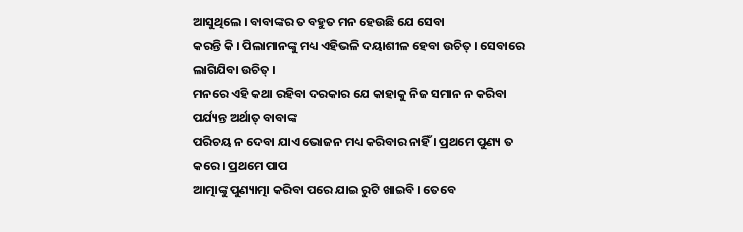ଆସୁଥିଲେ । ବାବାଙ୍କର ତ ବହୁତ ମନ ହେଉଛି ଯେ ସେବା
କରନ୍ତି କି । ପିଲାମାନଙ୍କୁ ମଧ୍ୟ ଏହିଭଳି ଦୟାଶୀଳ ହେବା ଉଚିତ୍ । ସେବାରେ ଲାଗିଯିବା ଉଚିତ୍ ।
ମନରେ ଏହି କଥା ରହିବା ଦରକାର ଯେ କାହାକୁ ନିଜ ସମାନ ନ କରିବା ପର୍ଯ୍ୟନ୍ତ ଅର୍ଥାତ୍ ବାବାଙ୍କ
ପରିଚୟ ନ ଦେବା ଯାଏ ଭୋଜନ ମଧ୍ୟ କରିବାର ନାହିଁ । ପ୍ରଥମେ ପୁଣ୍ୟ ତ କରେ । ପ୍ରଥମେ ପାପ
ଆତ୍ମାଙ୍କୁ ପୁଣ୍ୟାତ୍ମା କରିବା ପରେ ଯାଇ ରୁଟି ଖାଇବି । ତେବେ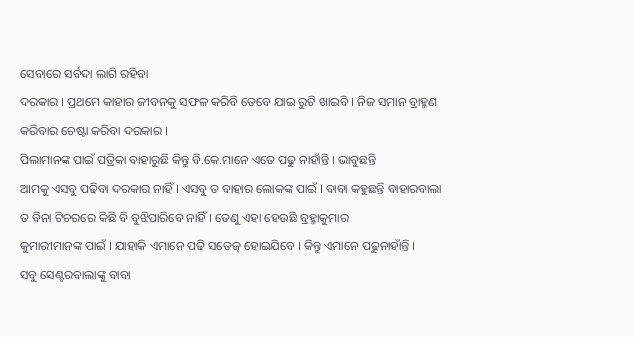ସେବାରେ ସର୍ବଦା ଲାଗି ରହିବା
ଦରକାର । ପ୍ରଥମେ କାହାର ଜୀବନକୁ ସଫଳ କରିବି ତେବେ ଯାଇ ରୁଟି ଖାଇବି । ନିଜ ସମାନ ବ୍ରାହ୍ମଣ
କରିବାର ଚେଷ୍ଟା କରିବା ଦରକାର ।
ପିଲାମାନଙ୍କ ପାଇଁ ପତ୍ରିକା ବାହାରୁଛି କିନ୍ତୁ ବି.କେ.ମାନେ ଏତେ ପଢୁ ନାହାଁନ୍ତି । ଭାବୁଛନ୍ତି
ଆମକୁ ଏସବୁ ପଢିବା ଦରକାର ନାହିଁ । ଏସବୁ ତ ବାହାର ଲୋକଙ୍କ ପାଇଁ । ବାବା କହୁଛନ୍ତି ବାହାରବାଲା
ତ ବିନା ଟିଚରରେ କିଛି ବି ବୁଝିପାରିବେ ନାହିଁ । ତେଣୁ ଏହା ହେଉଛି ବ୍ରହ୍ମାକୁମାର
କୁମାରୀମାନଙ୍କ ପାଇଁ । ଯାହାକି ଏମାନେ ପଢି ସତେଜ୍ ହୋଇଯିବେ । କିନ୍ତୁ ଏମାନେ ପଢୁନାହାଁନ୍ତି ।
ସବୁ ସେଣ୍ଟରବାଲାଙ୍କୁ ବାବା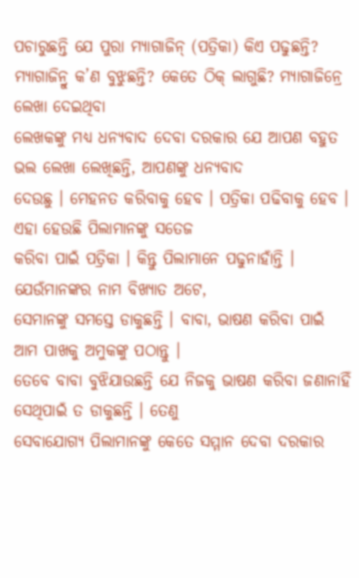ପଚାରୁଛନ୍ତି ଯେ ପୁରା ମ୍ୟାଗାଜିନ୍ (ପତ୍ରିକା) କିଏ ପଢୁଛନ୍ତି?
ମ୍ୟାଗାଜିନ୍ରୁ କ’ଣ ବୁଝୁଛନ୍ତି? କେତେ ଠିକ୍ ଲାଗୁଛି? ମ୍ୟାଗାଜିନ୍ରେ ଲେଖା ଦେଇଥିବା
ଲେଖକଙ୍କୁ ମଧ୍ୟ ଧନ୍ୟବାଦ ଦେବା ଦରକାର ଯେ ଆପଣ ବହୁତ ଭଲ ଲେଖା ଲେଖିଛନ୍ତି, ଆପଣଙ୍କୁ ଧନ୍ୟବାଦ
ଦେଉଛୁ । ମେହନତ କରିବାକୁ ହେବ । ପତ୍ରିକା ପଢିବାକୁ ହେବ । ଏହା ହେଉଛି ପିଲାମାନଙ୍କୁ ସତେଜ
କରିବା ପାଇଁ ପତ୍ରିକା । କିନ୍ତୁ ପିଲାମାନେ ପଢୁନାହାଁନ୍ତି । ଯେଉଁମାନଙ୍କର ନାମ ବିଖ୍ୟାତ ଅଟେ,
ସେମାନଙ୍କୁ ସମସ୍ତେ ଡାକୁଛନ୍ତି । ବାବା, ଭାଷଣ କରିବା ପାଇଁ ଆମ ପାଖକୁ ଅମୁକଙ୍କୁ ପଠାନ୍ତୁ ।
ତେବେ ବାବା ବୁଝିଯାଉଛନ୍ତି ଯେ ନିଜକୁ ଭାଷଣ କରିବା ଜଣାନାହିଁ ସେଥିପାଇଁ ତ ଡାକୁଛନ୍ତି । ତେଣୁ
ସେବାଯୋଗ୍ୟ ପିଲାମାନଙ୍କୁ କେତେ ସମ୍ମାନ ଦେବା ଦରକାର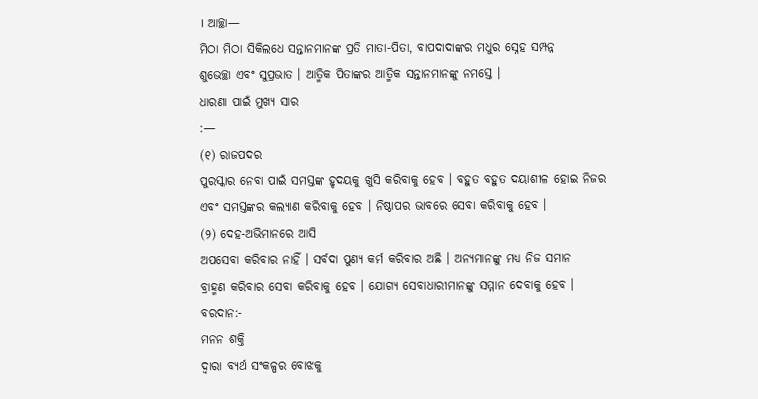। ଆଚ୍ଛା—
ମିଠା ମିଠା ସିକିଲଧେ ସନ୍ତାନମାନଙ୍କ ପ୍ରତି ମାତା-ପିତା, ବାପଦାଦାଙ୍କର ମଧୁର ସ୍ନେହ ସମ୍ପନ୍ନ
ଶୁଭେଚ୍ଛା ଏବଂ ସୁପ୍ରଭାତ । ଆତ୍ମିକ ପିତାଙ୍କର ଆତ୍ମିକ ସନ୍ତାନମାନଙ୍କୁ ନମସ୍ତେ ।
ଧାରଣା ପାଇଁ ମୁଖ୍ୟ ସାର
:—
(୧) ରାଜପଦର
ପୁରସ୍କାର ନେବା ପାଇଁ ସମସ୍ତଙ୍କ ହୃଦୟକୁ ଖୁସି କରିବାକୁ ହେବ । ବହୁତ ବହୁତ ଦୟାଶୀଳ ହୋଇ ନିଜର
ଏବଂ ସମସ୍ତଙ୍କର କଲ୍ୟାଣ କରିବାକୁ ହେବ । ନିଷ୍ଠାପର ଭାବରେ ସେବା କରିବାକୁ ହେବ ।
(୨) ଦେହ-ଅଭିମାନରେ ଆସି
ଅପସେବା କରିବାର ନାହିଁ । ସର୍ବଦା ପୁଣ୍ୟ କର୍ମ କରିବାର ଅଛି । ଅନ୍ୟମାନଙ୍କୁ ମଧ୍ୟ ନିଜ ସମାନ
ବ୍ରାହ୍ମଣ କରିବାର ସେବା କରିବାକୁ ହେବ । ଯୋଗ୍ୟ ସେବାଧାରୀମାନଙ୍କୁ ସମ୍ମାନ ଦେବାକୁ ହେବ ।
ବରଦାନ:-
ମନନ ଶକ୍ତି
ଦ୍ୱାରା ବ୍ୟର୍ଥ ସଂକଳ୍ପର ବୋଝକୁ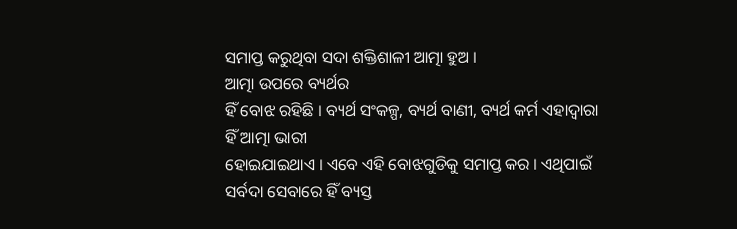ସମାପ୍ତ କରୁଥିବା ସଦା ଶକ୍ତିଶାଳୀ ଆତ୍ମା ହୁଅ ।
ଆତ୍ମା ଉପରେ ବ୍ୟର୍ଥର
ହିଁ ବୋଝ ରହିଛି । ବ୍ୟର୍ଥ ସଂକଳ୍ପ, ବ୍ୟର୍ଥ ବାଣୀ, ବ୍ୟର୍ଥ କର୍ମ ଏହାଦ୍ୱାରା ହିଁ ଆତ୍ମା ଭାରୀ
ହୋଇଯାଇଥାଏ । ଏବେ ଏହି ବୋଝଗୁଡିକୁ ସମାପ୍ତ କର । ଏଥିପାଇଁ ସର୍ବଦା ସେବାରେ ହିଁ ବ୍ୟସ୍ତ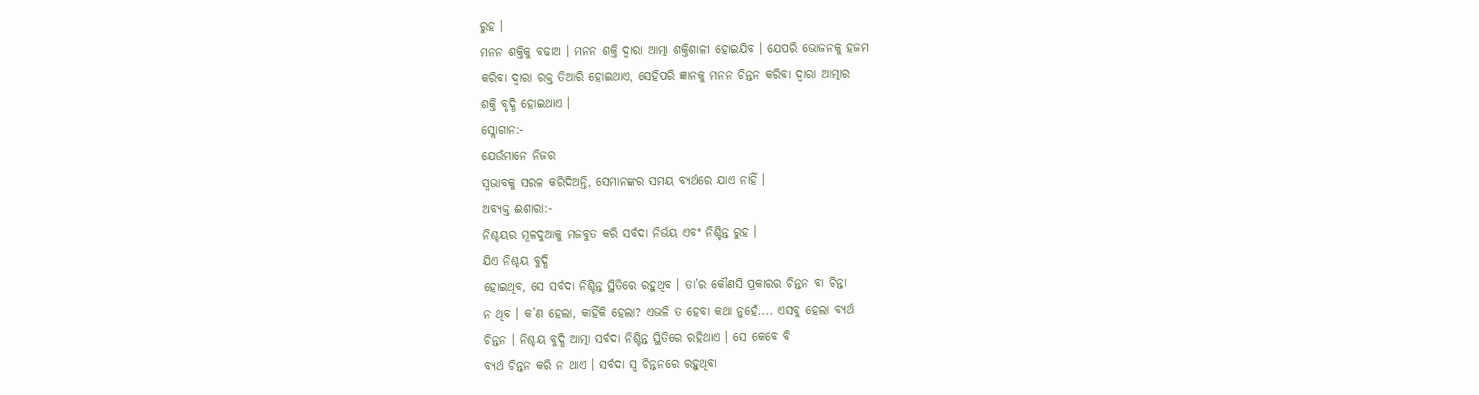ରୁହ ।
ମନନ ଶକ୍ତିକୁ ବଢାଅ । ମନନ ଶକ୍ତି ଦ୍ୱାରା ଆତ୍ମା ଶକ୍ତିଶାଳୀ ହୋଇଯିବ । ଯେପରି ଭୋଜନକୁ ହଜମ
କରିବା ଦ୍ୱାରା ରକ୍ତ ତିଆରି ହୋଇଥାଏ, ସେହିପରି ଜ୍ଞାନକୁ ମନନ ଚିନ୍ତନ କରିବା ଦ୍ୱାରା ଆତ୍ମାର
ଶକ୍ତି ବୃଦ୍ଧି ହୋଇଥାଏ ।
ସ୍ଲୋଗାନ:-
ଯେଉଁମାନେ ନିଜର
ସ୍ୱଭାବକୁ ସରଳ କରିଦିଅନ୍ତି, ସେମାନଙ୍କର ସମୟ ବ୍ୟର୍ଥରେ ଯାଏ ନାହିଁ ।
ଅବ୍ୟକ୍ତ ଈଶାରା:-
ନିଶ୍ଚୟର ମୂଳଦୁଆକୁ ମଜବୁତ କରି ସର୍ବଦା ନିର୍ଭୟ ଏବଂ ନିଶ୍ଚିନ୍ତ ରୁହ ।
ଯିଏ ନିଶ୍ଚୟ ବୁଦ୍ଧି
ହୋଇଥିବ, ସେ ସର୍ବଦା ନିଶ୍ଚିନ୍ତ ସ୍ଥିତିରେ ରହୁଥିବ । ତା’ର କୌଣସି ପ୍ରକାରର ଚିନ୍ତନ ବା ଚିନ୍ତା
ନ ଥିବ । କ’ଣ ହେଲା, କାହିଁକି ହେଲା? ଏଭଳି ତ ହେବା କଥା ନୁହେଁ.... ଏସବୁ ହେଲା ବ୍ୟର୍ଥ
ଚିନ୍ତନ । ନିଶ୍ଚୟ ବୁଦ୍ଧି ଆତ୍ମା ସର୍ବଦା ନିଶ୍ଚିନ୍ତ ସ୍ଥିତିରେ ରହିଥାଏ । ସେ କେବେ ବି
ବ୍ୟର୍ଥ ଚିନ୍ତନ କରି ନ ଥାଏ । ସର୍ବଦା ସ୍ୱ ଚିନ୍ତନରେ ରହୁଥିବା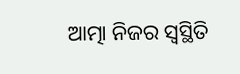ଆତ୍ମା ନିଜର ସ୍ୱସ୍ଥିତି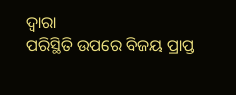ଦ୍ୱାରା
ପରିସ୍ଥିତି ଉପରେ ବିଜୟ ପ୍ରାପ୍ତ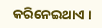କରିନେଇଥାଏ ।